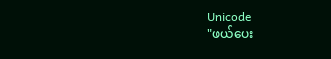Unicode
"ဖယ်ပေး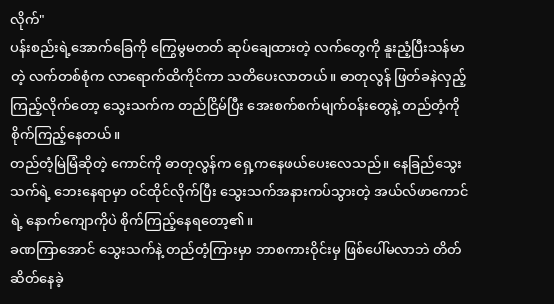လိုက်"
ပန်းစည်းရဲ့အောက်ခြေကို ကြွေမွမတတ် ဆုပ်ချေထားတဲ့ လက်တွေကို နူးညံ့ပြီးသန်မာတဲ့ လက်တစ်စုံက လာရောက်ထိကိုင်ကာ သတိပေးလာတယ်။ ဓာတုလွန် ဖြတ်ခနဲလှည့်ကြည့်လိုက်တော့ သွေးသက်က တည်ငြိမ်ပြီး အေးစက်စက်မျက်ဝန်းတွေနဲ့ တည်တံ့ကို စိုက်ကြည့်နေတယ်။
တည်တံ့မြဲမြံဆိုတဲ့ ကောင်ကို ဓာတုလွန်က ရှေ့ကနေဖယ်ပေးလေသည်။ နေခြည်သွေးသက်ရဲ့ ဘေးနေရာမှာ ဝင်ထိုင်လိုက်ပြီး သွေးသက်အနားကပ်သွားတဲ့ အယ်လ်ဖာကောင်ရဲ့ နောက်ကျောကိုပဲ စိုက်ကြည့်နေရတော့၏။
ခဏကြာအောင် သွေးသက်နဲ့ တည်တံ့ကြားမှာ ဘာစကားဝိုင်းမှ ဖြစ်ပေါ်မလာဘဲ တိတ်ဆိတ်နေခဲ့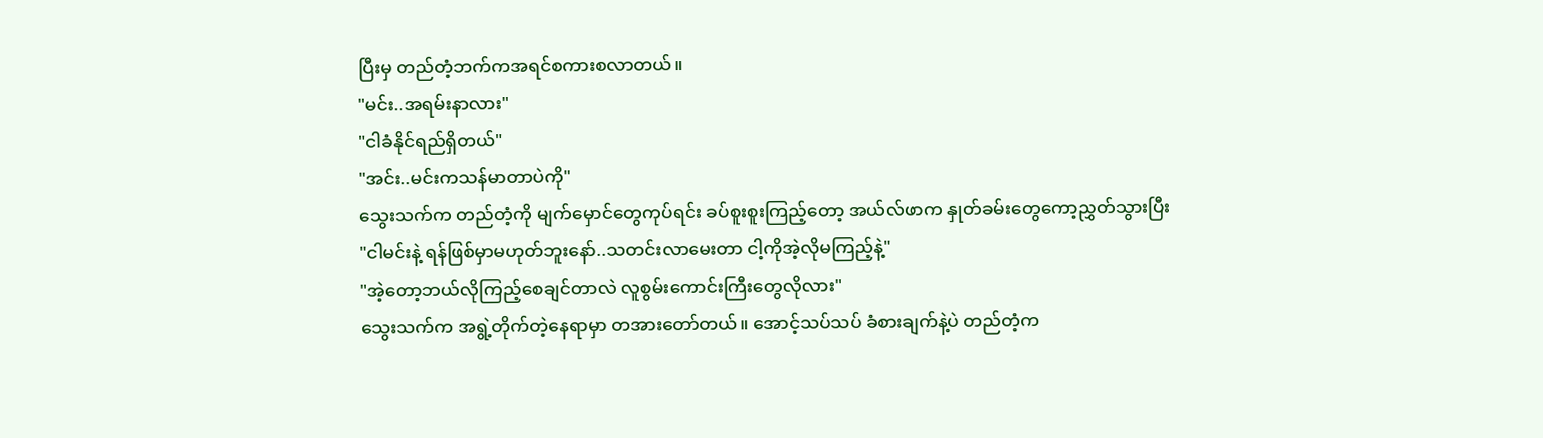ပြီးမှ တည်တံ့ဘက်ကအရင်စကားစလာတယ်။
"မင်း..အရမ်းနာလား"
"ငါခံနိုင်ရည်ရှိတယ်"
"အင်း..မင်းကသန်မာတာပဲကို"
သွေးသက်က တည်တံ့ကို မျက်မှောင်တွေကုပ်ရင်း ခပ်စူးစူးကြည့်တော့ အယ်လ်ဖာက နှုတ်ခမ်းတွေကော့ညွှတ်သွားပြီး
"ငါမင်းနဲ့ ရန်ဖြစ်မှာမဟုတ်ဘူးနော်..သတင်းလာမေးတာ ငါ့ကိုအဲ့လိုမကြည့်နဲ့"
"အဲ့တော့ဘယ်လိုကြည့်စေချင်တာလဲ လူစွမ်းကောင်းကြီးတွေလိုလား"
သွေးသက်က အရွဲ့တိုက်တဲ့နေရာမှာ တအားတော်တယ်။ အောင့်သပ်သပ် ခံစားချက်နဲ့ပဲ တည်တံ့က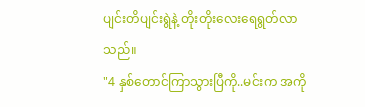ပျင်းတိပျင်းရွဲနဲ့ တိုးတိုးလေးရေရွတ်လာသည်။
"4 နှစ်တောင်ကြာသွားပြီကို..မင်းက အကို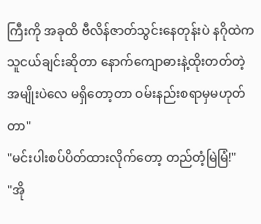ကြီးကို အခုထိ ဗီလိန်ဇာတ်သွင်းနေတုန်းပဲ နဂိုထဲက သူငယ်ချင်းဆိုတာ နောက်ကျောဓားနဲ့ထိုးတတ်တဲ့ အမျိုးပဲလေ မရှိတော့တာ ဝမ်းနည်းစရာမှမဟုတ်တာ"
"မင်းပါးစပ်ပိတ်ထားလိုက်တော့ တည်တံ့မြဲမြံ!"
"အို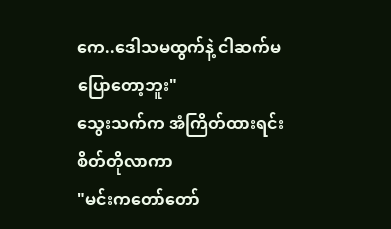ကေ..ဒေါသမထွက်နဲ့ ငါဆက်မပြောတော့ဘူး"
သွေးသက်က အံကြိတ်ထားရင်း စိတ်တိုလာကာ
"မင်းကတော်တော်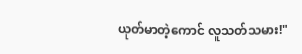ယုတ်မာတဲ့ကောင် လူသတ်သမား!"